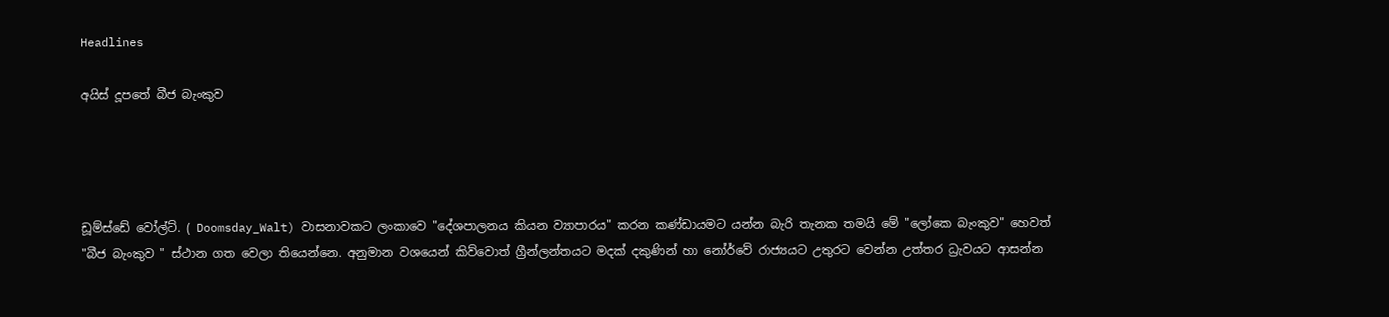Headlines

අයිස් දූපතේ බීජ බැංකුව




ඩූම්ස්ඩේ වෝල්ට්. ( Doomsday_Walt) වාසනාවකට ලංකාවෙ "දේශපාලනය කියන ව්‍යාපාරය" කරන කණ්ඩායමට යන්න බැරි තැනක තමයි මේ "ලෝකෙ බැංකුව" හෙවත් "බීජ බැංකුව " ස්ථාන ගත වෙලා තියෙන්නෙ. අනුමාන වශයෙන් කිව්වොත් ග්‍රීන්ලන්තයට මදක් දකුණින් හා නෝර්වේ රාජ්‍යයට උතුරට වෙන්න උත්තර ධ්‍රැවයට ආසන්න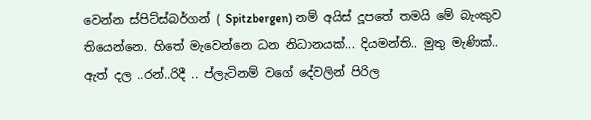වෙන්න ස්පිට්ස්බර්ගන් ( Spitzbergen) නම් අයිස් දූපතේ තමයි මේ බැංකුව තියෙන්නෙ. හිතේ මැවෙන්නෙ ධන නිධානයක්... දියමන්ති.. මුතු මැණික්.. ඇත් දල ..රන්..රිදී .. ප්ලැටිනම් වගේ දේවලින් පිරිල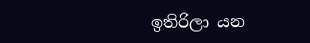ඉතිරිලා යන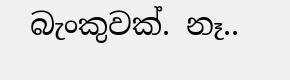බැංකුවක්. නෑ..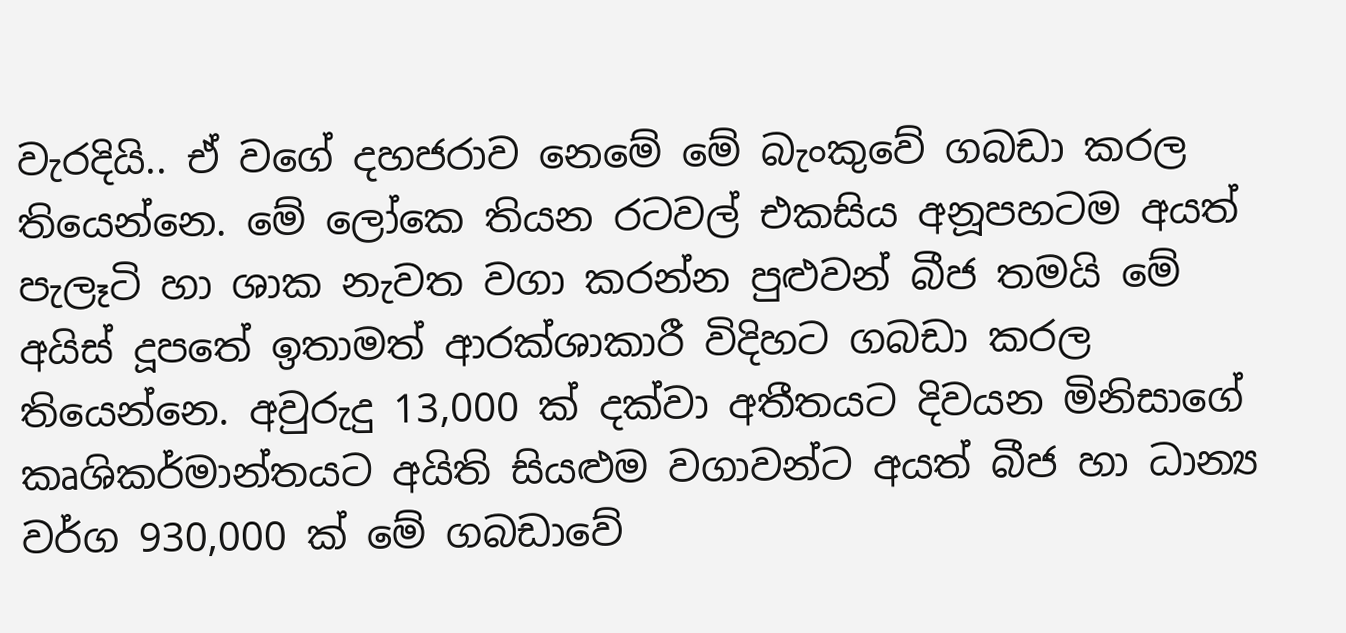වැරදියි.. ඒ වගේ දහජරාව නෙමේ මේ බැංකුවේ ගබඩා කරල තියෙන්නෙ. මේ ලෝකෙ තියන රටවල් එකසිය අනූපහටම අයත් පැලෑටි හා ශාක නැවත වගා කරන්න පුළුවන් බීජ තමයි මේ අයිස් දූපතේ ඉතාමත් ආරක්ශාකාරී විදිහට ගබඩා කරල තියෙන්නෙ. අවුරුදු 13,000 ක් දක්වා අතීතයට දිවයන මිනිසාගේ කෘශිකර්මාන්තයට අයිති සියළුම වගාවන්ට අයත් බීජ හා ධාන්‍ය වර්ග 930,000 ක් මේ ගබඩාවේ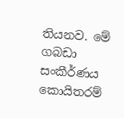තියනව. මේ ගබඩා සංකීර්ණය කොයිතරම්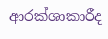ආරක්ශාකාරීද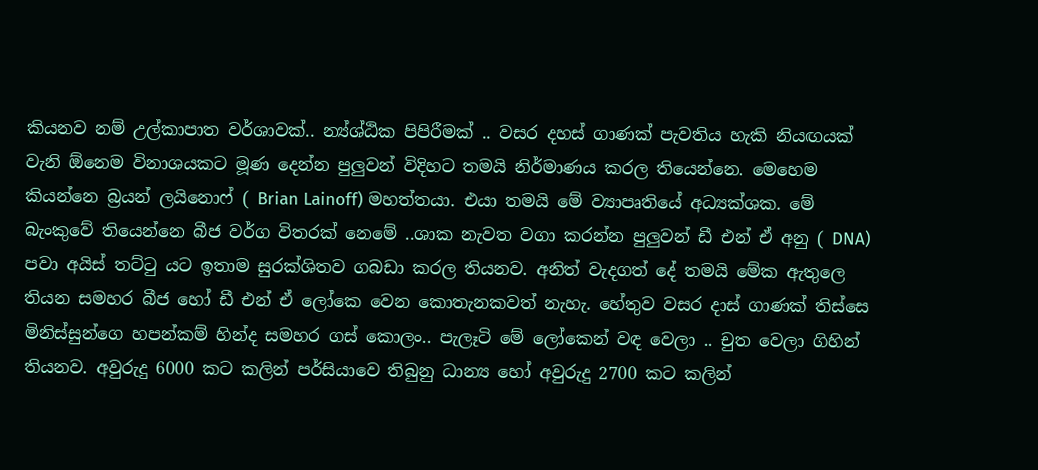කියනව නම් උල්කාපාත වර්ශාවක්.. න්‍ය්ශ්ඨික පිපිරීමක් .. වසර දහස් ගාණක් පැවතිය හැකි නියඟයක් වැනි ඕනෙම විනාශයකට මූණ දෙන්න පුලුවන් විදිහට තමයි නිර්මාණය කරල තියෙන්නෙ. මෙහෙම කියන්නෙ බ්‍රයන් ලයිනොෆ් ( Brian Lainoff) මහත්තයා. එයා තමයි මේ ව්‍යාපෘතියේ අධ්‍යක්ශක. මේ බැංකුවේ තියෙන්නෙ බීජ වර්ග විතරක් නෙමේ ..ශාක නැවත වගා කරන්න පුලුවන් ඩී එන් ඒ අනු ( DNA) පවා අයිස් තට්ටු යට ඉතාම සුරක්ශිතව ගබඩා කරල තියනව. අනිත් වැදගත් දේ තමයි මේක ඇතුලෙ තියන සමහර බීජ හෝ ඩී එන් ඒ ලෝකෙ වෙන කොතැනකවත් නැහැ. හේතුව වසර දාස් ගාණක් තිස්සෙ මිනිස්සුන්ගෙ හපන්කම් හින්ද සමහර ගස් කොලං.. පැලෑටි මේ ලෝකෙන් වඳ වෙලා .. චුත වෙලා ගිහින් තියනව. අවුරුදු 6000 කට කලින් පර්සියාවෙ තිබුනු ධාන්‍ය හෝ අවුරුදු 2700 කට කලින්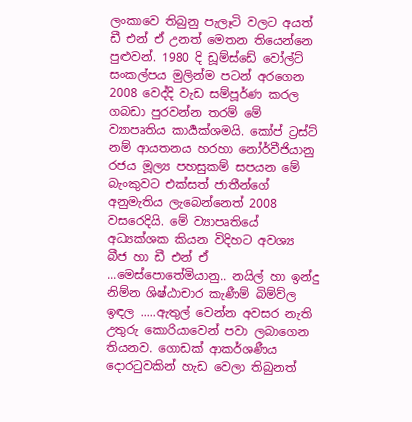ලංකාවෙ තිබුනු පැලෑටි වලට අයත් ඩී එන් ඒ උනත් මෙතන තියෙන්නෙ පුළුවන්. 1980 දි ඩූම්ස්ඩේ වෝල්ට් සංකල්පය මුලින්ම පටන් අරගෙන 2008 වෙද්දි වැඩ සම්පූර්ණ කරල ගබඩා පුරවන්න තරම් මේ ව්‍යාපෘතිය කාර්‍යක්ශමයි. කෝප් ට්‍රස්ට් නම් ආයතනය හරහා නෝර්වීජියානු රජය මූල්‍ය පහසුකම් සපයන මේ බැංකුවට එක්සත් ජාතීන්ගේ අනුමැතිය ලැබෙන්නෙත් 2008 වසරෙදියි. මේ ව්‍යාපෘතියේ අධ්‍යක්ශක කියන විදිහට අවශ්‍ය බීජ හා ඩී එන් ඒ ...මෙස්පොතේමියානු.. නයිල් හා ඉන්දු නිම්න ශිෂ්ඨාචාර කැණීම් බිම්ව්ල ඉඳල .....ඇතුල් වෙන්න අවසර නැති උතුරු කොරියාවෙන් පවා ලබාගෙන තියනව. ගොඩක් ආකර්ශණීය දොරටුවකින් හැඩ වෙලා තිබුනත්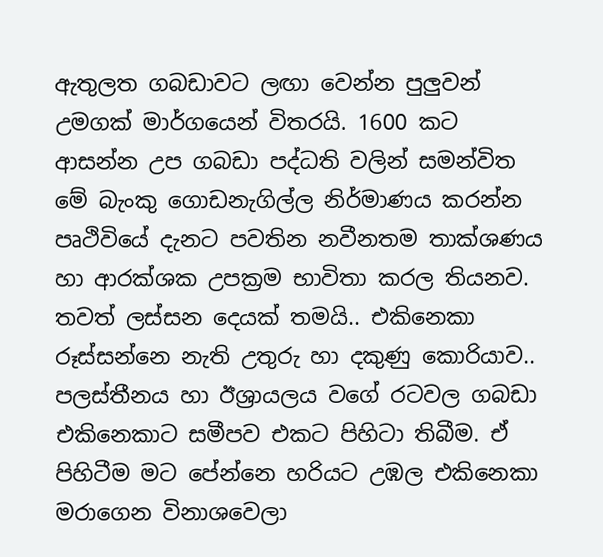ඇතුලත ගබඩාවට ලඟා වෙන්න පුලුවන් උමගක් මාර්ගයෙන් විතරයි. 1600 කට ආසන්න උප ගබඩා පද්ධති වලින් සමන්විත මේ බැංකු ගොඩනැගිල්ල නිර්මාණය කරන්න පෘථිවියේ දැනට පවතින නවීනතම තාක්ශණය හා ආරක්ශක උපක්‍රම භාවිතා කරල තියනව. තවත් ලස්සන දෙයක් තමයි.. එකිනෙකා රූස්සන්නෙ නැති උතුරු හා දකුණු කොරියාව.. පලස්තීනය හා ඊශ්‍රායලය වගේ රටවල ගබඩා එකිනෙකාට සමීපව එකට පිහිටා තිබීම. ඒ පිහිටීම මට පේන්නෙ හරියට උඹල එකිනෙකා මරාගෙන විනාශවෙලා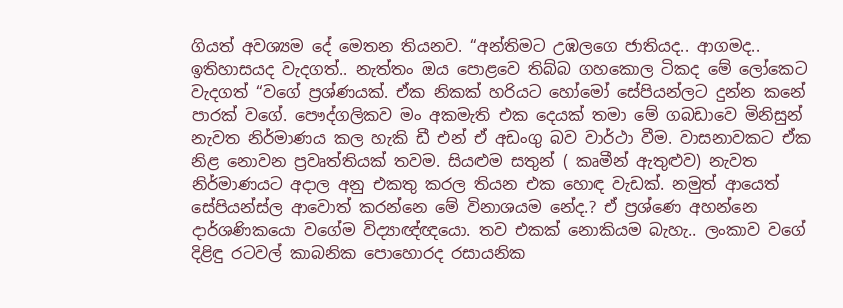ගියත් අවශ්‍යම දේ මෙතන තියනව. “අන්තිමට උඹලගෙ ජාතියද.. ආගමද.. ඉතිහාසයද වැදගත්.. නැත්තං ඔය පොළවෙ තිබ්බ ගහකොල ටිකද මේ ලෝකෙට වැදගත් “වගේ ප්‍රශ්ණයක්. ඒක නිකක් හරියට හෝමෝ සේපියන්ලට දුන්න කනේ පාරක් වගේ. පෞද්ගලිකව මං අකමැති එක දෙයක් තමා මේ ගබඩාවෙ මිනිසුන් නැවත නිර්මාණය කල හැකි ඩී එන් ඒ අඩංගු බව වාර්ථා වීම. වාසනාවකට ඒක නිළ නොවන ප්‍රවෘත්තියක් තවම. සියළුම සතුන් ( කෘමීන් ඇතුළුව) නැවත නිර්මාණයට අදාල අනු එකතු කරල තියන එක හොඳ වැඩක්. නමුත් ආයෙත් සේපියන්ස්ල ආවොත් කරන්නෙ මේ විනාශයම නේද.? ඒ ප්‍රශ්ණෙ අහන්නෙ දාර්ශණිකයො වගේම විද්‍යාඥ්ඥයො. තව එකක් නොකියම බැහැ.. ලංකාව වගේ දිළිඳු රටවල් කාබනික පොහොරද රසායනික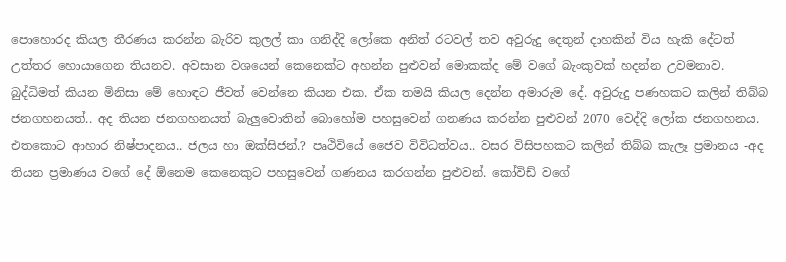පොහොරද කියල තීරණය කරන්න බැරිව කුලල් කා ගනිද්දි ලෝකෙ අනිත් රටවල් තව අවුරුදු දෙතුන් දාහකින් විය හැකි දේටත් උත්තර හොයාගෙන තියනව. අවසාන වශයෙන් කෙනෙක්ට අහන්න පුළුවන් මොකක්ද මේ වගේ බැංකුවක් හදන්න උවමනාව. බුද්ධිමත් කියන මිනිසා මේ හොඳට ජීවත් වෙන්නෙ කියන එක. ඒක තමයි කියල දෙන්න අමාරුම දේ. අවුරුදු පණහකට කලින් තිබ්බ ජනගහනයත්.. අද තියන ජනගහනයත් බැලුවොතින් බොහෝම පහසුවෙන් ගනණය කරන්න පුළුවන් 2070 වෙද්දි ලෝක ජනගහනය. එතකොට ආහාර නිෂ්පාදනය.. ජලය හා ඔක්සිජන්.? පෘථිවියේ ජෛව විවිධත්වය.. වසර විසිපහකට කලින් තිබ්බ කැලෑ ප්‍රමානය -අද තියන ප්‍රමාණය වගේ දේ ඕනෙම කෙනෙකුට පහසුවෙන් ගණනය කරගන්න පුළුවන්. කෝවිඩ් වගේ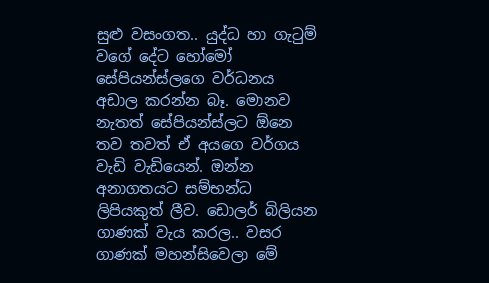සුළු වසංගත.. යුද්ධ හා ගැටුම් වගේ දේට හෝමෝ සේපියන්ස්ලගෙ වර්ධනය අඩාල කරන්න බෑ. මොනව නැතත් සේපියන්ස්ලට ඕනෙ තව තවත් ඒ අයගෙ වර්ගය වැඩි වැඩියෙන්. ඔන්න අනාගතයට සම්භන්ධ ලිපියකුත් ලීව. ඩොලර් බිලියන ගාණක් වැය කරල.. වසර ගාණක් මහන්සිවෙලා මේ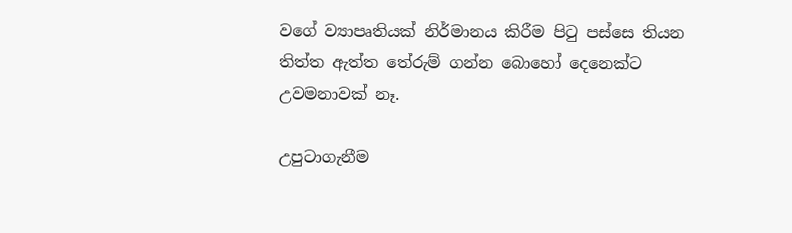වගේ ව්‍යාපෘතියක් නිර්මානය කිරීම පිටු පස්සෙ තියන තිත්ත ඇත්ත තේරුම් ගන්න බොහෝ දෙනෙක්ට උවමනාවක් නෑ.

උපුටාගැනීම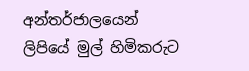අන්තර්ජාලයෙන්
ලිපියේ මුල් හිමිකරුට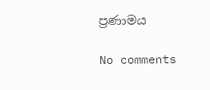ප්‍රණාමය

No comments